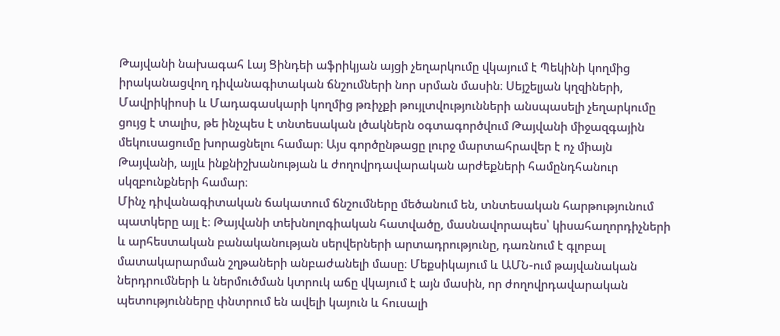Թայվանի նախագահ Լայ Ցինդեի աֆրիկյան այցի չեղարկումը վկայում է Պեկինի կողմից իրականացվող դիվանագիտական ճնշումների նոր սրման մասին։ Սեյշելյան կղզիների, Մավրիկիոսի և Մադագասկարի կողմից թռիչքի թույլտվությունների անսպասելի չեղարկումը ցույց է տալիս, թե ինչպես է տնտեսական լծակներն օգտագործվում Թայվանի միջազգային մեկուսացումը խորացնելու համար։ Այս գործընթացը լուրջ մարտահրավեր է ոչ միայն Թայվանի, այլև ինքնիշխանության և ժողովրդավարական արժեքների համընդհանուր սկզբունքների համար։
Մինչ դիվանագիտական ճակատում ճնշումները մեծանում են, տնտեսական հարթությունում պատկերը այլ է։ Թայվանի տեխնոլոգիական հատվածը, մասնավորապես՝ կիսահաղորդիչների և արհեստական բանականության սերվերների արտադրությունը, դառնում է գլոբալ մատակարարման շղթաների անբաժանելի մասը։ Մեքսիկայում և ԱՄՆ-ում թայվանական ներդրումների և ներմուծման կտրուկ աճը վկայում է այն մասին, որ ժողովրդավարական պետությունները փնտրում են ավելի կայուն և հուսալի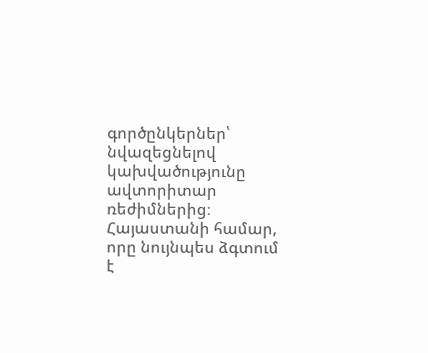գործընկերներ՝ նվազեցնելով կախվածությունը ավտորիտար ռեժիմներից։
Հայաստանի համար, որը նույնպես ձգտում է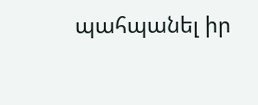պահպանել իր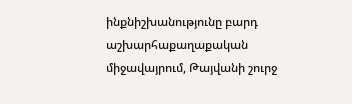ինքնիշխանությունը բարդ աշխարհաքաղաքական միջավայրում, Թայվանի շուրջ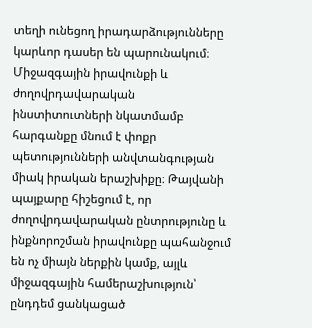տեղի ունեցող իրադարձությունները կարևոր դասեր են պարունակում։ Միջազգային իրավունքի և ժողովրդավարական ինստիտուտների նկատմամբ հարգանքը մնում է փոքր պետությունների անվտանգության միակ իրական երաշխիքը։ Թայվանի պայքարը հիշեցում է, որ ժողովրդավարական ընտրությունը և ինքնորոշման իրավունքը պահանջում են ոչ միայն ներքին կամք, այլև միջազգային համերաշխություն՝ ընդդեմ ցանկացած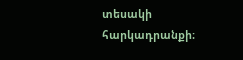տեսակի հարկադրանքի։